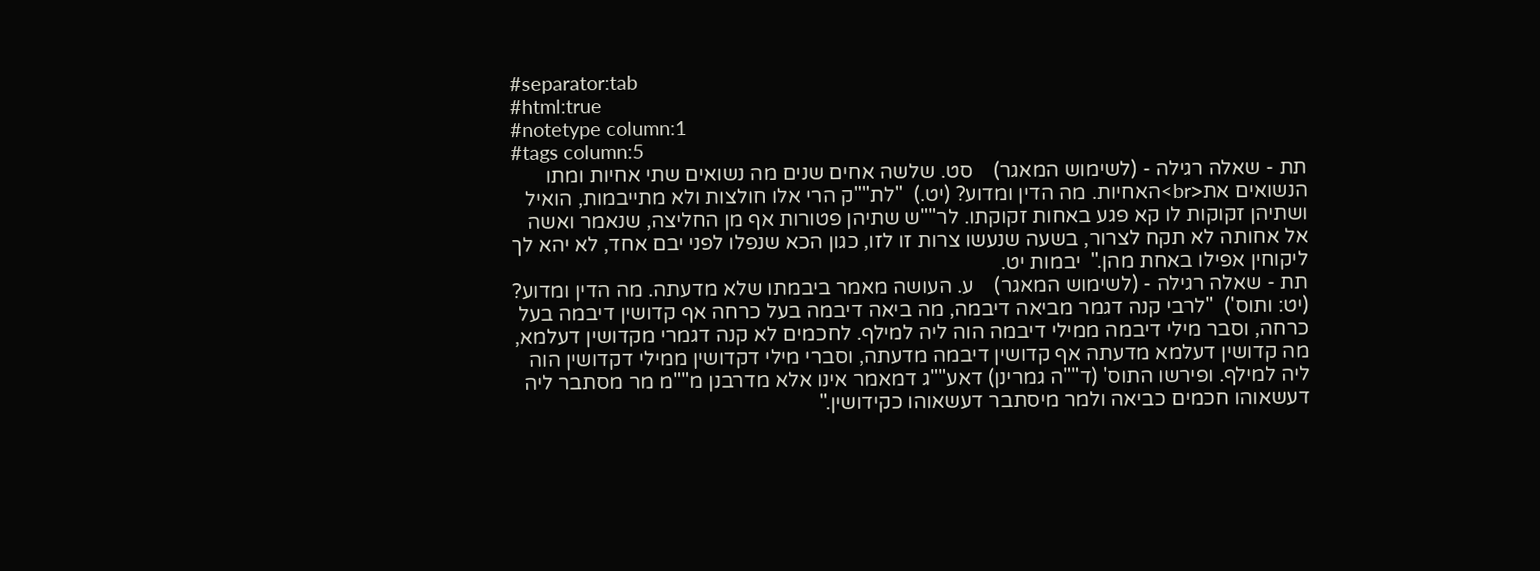#separator:tab
#html:true
#notetype column:1
#tags column:5
תת - שאלה רגילה - (לשימוש המאגר)    סט. שלשה אחים שנים מה נשואים שתי אחיות ומתו הנשואים את<br>האחיות. מה הדין ומדוע? (יט.)  "לת""ק הרי אלו חולצות ולא מתייבמות, הואיל ושתיהן זקוקות לו קא פגע באחות זקוקתו. לר""ש שתיהן פטורות אף מן החליצה, שנאמר ואשה אל אחותה לא תקח לצרור, בשעה שנעשו צרות זו לזו, כגון הכא שנפלו לפני יבם אחד, לא יהא לך ליקוחין אפילו באחת מהן."  יבמות יט.
תת - שאלה רגילה - (לשימוש המאגר)    ע. העושה מאמר ביבמתו שלא מדעתה. מה הדין ומדוע? (יט: ותוס')  "לרבי קנה דגמר מביאה דיבמה, מה ביאה דיבמה בעל כרחה אף קדושין דיבמה בעל כרחה, וסבר מילי דיבמה ממילי דיבמה הוה ליה למילף. לחכמים לא קנה דגמרי מקדושין דעלמא, מה קדושין דעלמא מדעתה אף קדושין דיבמה מדעתה, וסברי מילי דקדושין ממילי דקדושין הוה ליה למילף. ופירשו התוס' (ד""ה גמרינן) דאע""ג דמאמר אינו אלא מדרבנן מ""מ מר מסתבר ליה דעשאוהו חכמים כביאה ולמר מיסתבר דעשאוהו כקידושין."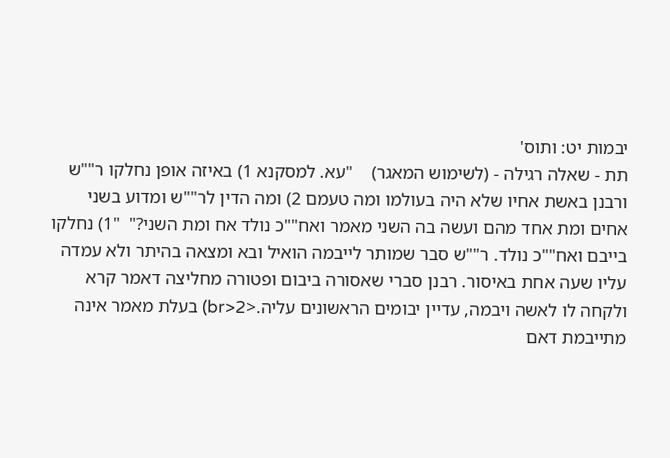יבמות יט: ותוס'
תת - שאלה רגילה - (לשימוש המאגר)    "עא. למסקנא 1) באיזה אופן נחלקו ר""ש ורבנן באשת אחיו שלא היה בעולמו ומה טעמם 2) ומה הדין לר""ש ומדוע בשני אחים ומת אחד מהם ועשה בה השני מאמר ואח""כ נולד אח ומת השני?"  "1) נחלקו בייבם ואח""כ נולד. ר""ש סבר שמותר לייבמה הואיל ובא ומצאה בהיתר ולא עמדה עליו שעה אחת באיסור. רבנן סברי שאסורה ביבום ופטורה מחליצה דאמר קרא ולקחה לו לאשה ויבמה, עדיין יבומים הראשונים עליה.<br>2) בעלת מאמר אינה מתייבמת דאם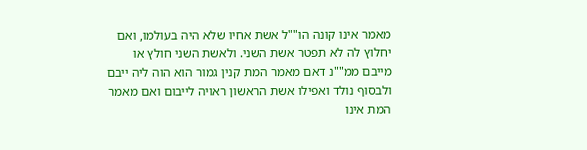מאמר אינו קונה הו""ל אשת אחיו שלא היה בעולמו, ואם יחלוץ לה לא תפטר אשת השני. ולאשת השני חולץ או מייבם ממ""נ דאם מאמר המת קנין גמור הוא הוה ליה ייבם ולבסוף נולד ואפילו אשת הראשון ראויה לייבום ואם מאמר המת אינו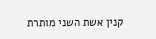קנין אשת השני מותרת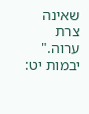שאינה צרת ערוה."    יבמות יט: